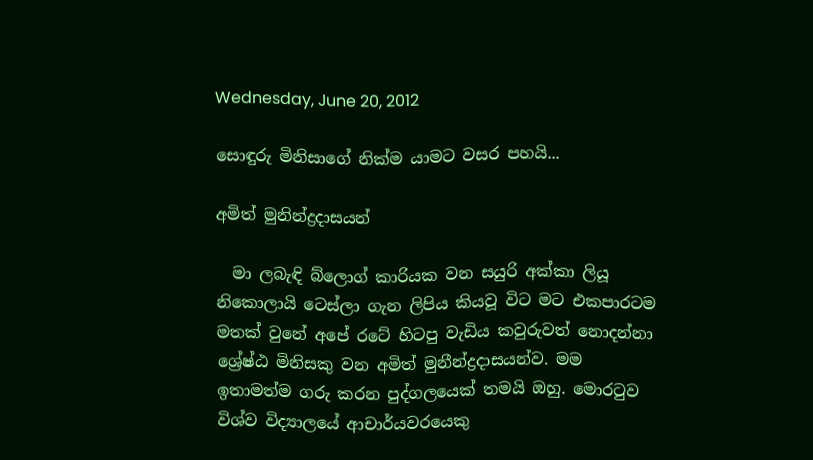Wednesday, June 20, 2012

සොඳුරු මිනිසාගේ නික්ම යාමට වසර පහයි...

අමිත් මුනින්ද්‍රදාසයන්

  මා ලබැඳි බ්ලොග් කාරියක වන සයුරි අක්කා ලියූ නිකොලායි ටෙස්ලා ගැන ලිපිය කියවූ විට මට එකපාරටම මතක් වුනේ අපේ රටේ හිටපු වැඩිය කවුරුවත් නොදන්නා ශ්‍රේෂ්ඨ මිනිසකු වන අමිත් මුනීන්ද්‍රදාසයන්ව. මම ඉතාමත්ම ගරු කරන පුද්ගලයෙක් තමයි ඔහු. මොරටුව විශ්ව විද්‍යාලයේ ආචාර්යවරයෙකු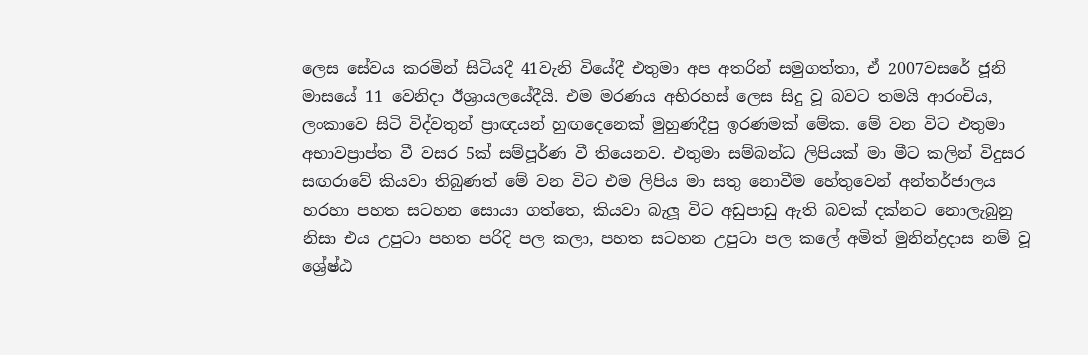ලෙස සේවය කරමින් සිටියදී 41වැනි වියේදී එතුමා අප අතරින් සමුගත්තා, ඒ 2007වසරේ ජූනි මාසයේ 11 වෙනිදා ඊශ්‍රායලයේදීයි. එම මරණය අභිරහස් ලෙස සිදු වූ බවට තමයි ආරංචිය, ලංකාවෙ සිටි විද්වතුන් ප්‍රාඥයන් හුඟදෙනෙක් මුහුණදීපු ඉරණමක් මේක. මේ වන විට එතුමා අභාවප්‍රාප්ත වී වසර 5ක් සම්පූර්ණ වී තියෙනව. එතුමා සම්බන්ධ ලිපියක් මා මීට කලින් විදුසර සඟරාවේ කියවා තිබුණත් මේ වන විට එම ලිපිය මා සතු නොවීම හේතුවෙන් අන්තර්ජාලය හරහා පහත සටහන සොයා ගත්තෙ, කියවා බැලූ විට අඩුපාඩු ඇති බවක් දක්නට නොලැබුනු නිසා එය උපුටා පහත පරිදි පල කලා, පහත සටහන උපුටා පල කලේ අමිත් මුනින්ද්‍රදාස නම් වූ ශ්‍රේෂ්ඨ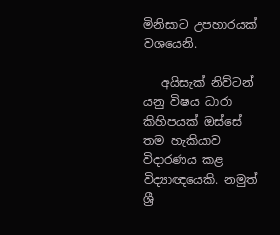මිනිසාට උපහාරයක් වශයෙනි.

   අයිසැක් නිව්ටන් යනු විෂය ධාරා කිහිපයක් ඔස්සේ තම හැකියාව විදාරණය කළ විද්‍යාඥයෙකි. නමුත් ශ්‍රී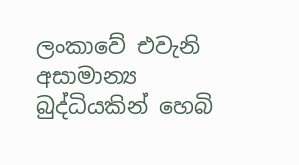ලංකාවේ එවැනි අසාමාන්‍ය බුද්ධියකින් හෙබි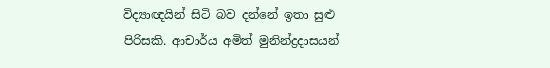විද්‍යාඥයින් සිටි බව දන්නේ ඉතා සුළු පිරිසකි. ආචාර්ය අමිත් මුනින්ද්‍රදාසයන්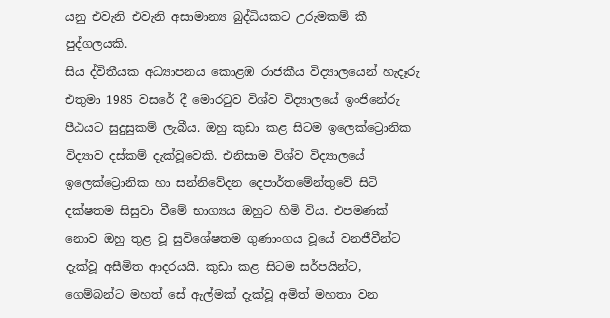යනු එවැනි එවැනි අසාමාන්‍ය බුද්ධියකට උරුමකම් කී පුද්ගලයකි.
සිය ද්විතීයක අධ්‍යාපනය කොළඹ රාජකීය විද්‍යාලයෙන් හැදෑරු එතුමා 1985 වසරේ දී මොරටුව විශ්ව විද්‍යාලයේ ඉංජිනේරු පීඨයට සුදුසුකම් ලැබීය. ඔහු කුඩා කළ සිටම ඉලෙක්ට්‍රොනික විද්‍යාව දස්කම් දැක්වූවෙකි. එනිසාම විශ්ව විද්‍යාලයේ ඉලෙක්ට්‍රොනික හා සන්නිවේදන දෙපාර්තමේන්තුවේ සිටි දක්ෂතම සිසුවා වීමේ භාග්‍යය ඔහුට හිමි විය. එපමණක් නොව ඔහු තුළ වූ සුවිශේෂතම ගුණාංගය වූයේ වනජීවීන්ට දැක්වූ අසීමිත ආදරයයි. කුඩා කළ සිටම සර්පයින්ට, ගෙම්බන්ට මහත් සේ ඇල්මක් දැක්වූ අමිත් මහතා වන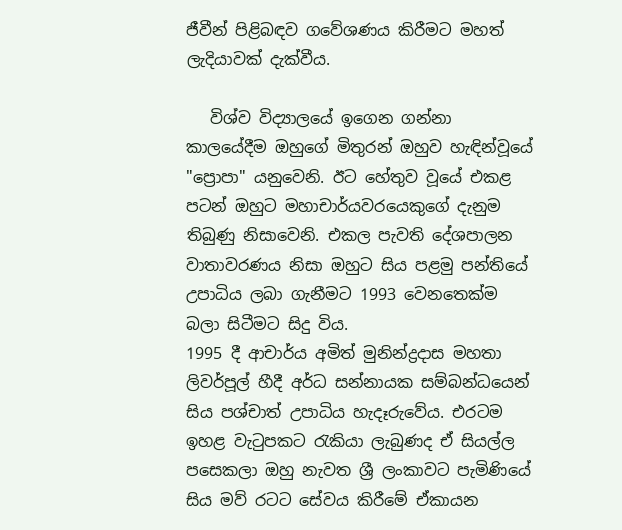ජීවීන් පිළිබඳව ගවේශණය කිරීමට මහත් ලැදියාවක් දැක්වීය.

   විශ්ව විද්‍යාලයේ ඉගෙන ගන්නා කාලයේදීම ඔහුගේ මිතුරන් ඔහුව හැඳින්වූයේ "ප්‍රොපා" යනුවෙනි. ඊට හේතුව වූයේ එකළ පටන් ඔහුට මහාචාර්යවරයෙකුගේ දැනුම තිබුණු නිසාවෙනි. එකල පැවති දේශපාලන වාතාවරණය නිසා ඔහුට සිය පළමු පන්තියේ උපාධිය ලබා ගැනීමට 1993 වෙනතෙක්ම බලා සිටීමට සිදු විය.
1995 දී ආචාර්ය අමිත් මුනින්ද්‍රදාස මහතා ලිවර්පූල් හීදී අර්ධ සන්නායක සම්බන්ධයෙන් සිය පශ්චාත් උපාධිය හැදෑරුවේය. එරටම ඉහළ වැටුපකට රැකියා ලැබුණද ඒ සියල්ල පසෙකලා ඔහු නැවත ශ්‍රී ලංකාවට පැමිණියේ සිය මව් රටට සේවය කිරීමේ ඒකායන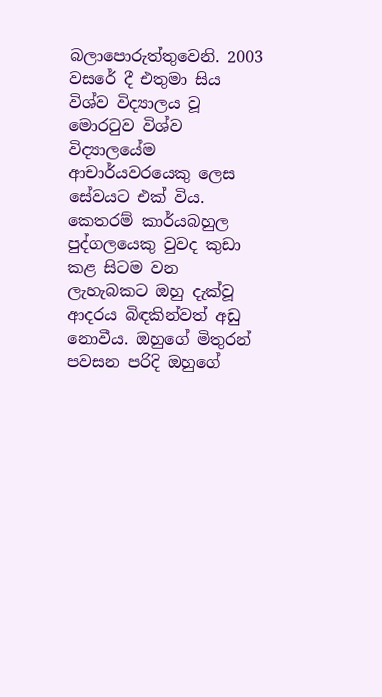බලාපොරුත්තුවෙනි. 2003 වසරේ දී එතුමා සිය විශ්ව විද්‍යාලය වූ මොරටුව විශ්ව විද්‍යාලයේම ආචාර්යවරයෙකු ලෙස සේවයට එක් විය. කෙතරම් කාර්යබහුල පුද්ගලයෙකු වුවද කුඩා කළ සිටම වන ලැහැබකට ඔහු දැක්වූ ආදරය බිඳකින්වත් අඩු නොවීය. ඔහුගේ මිතුරන් පවසන පරිදි ඔහුගේ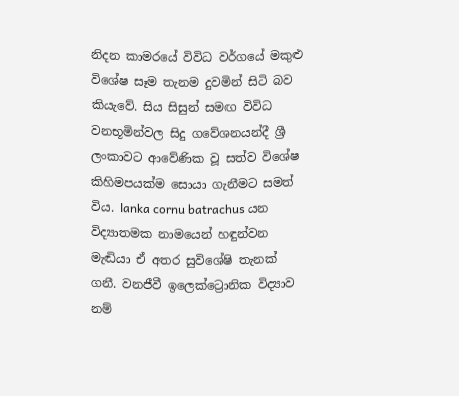නිදන කාමරයේ විවිධ වර්ගයේ මකුළු විශේෂ සෑම තැනම දුවමින් සිටි බව කියැවේ. සිය සිසුන් සමඟ විවිධ වනභූමින්වල සිදු ගවේශනයන්දී ශ්‍රී ලංකාවට ආවේණික වූ සත්ව විශේෂ කිහිමපයක්ම සොයා ගැනීමට සමත් විය. lanka cornu batrachus යන විද්‍යාතමක නාමයෙන් හඳුන්වන මැඬියා ඒ අතර සුවිශේෂි තැනක් ගනී. වනජීවී ඉලෙක්ට්‍රොනික විද්‍යාව නම්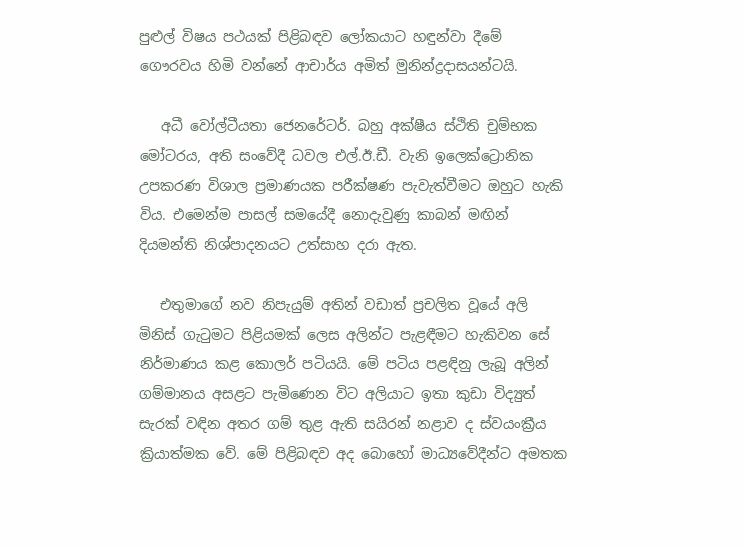පුළුල් විෂය පථයක් පිළිබඳව ලෝකයාට හඳුන්වා දීමේ ගෞරවය හිමි වන්නේ ආචාර්ය අමිත් මුනින්ද්‍රදාසයන්ටයි.

   අධී වෝල්ටීයතා ජෙනරේටර්. බහු අක්ෂීය ස්ථිති චුම්භක මෝටරය, අති සංවේදී ධවල එල්.ඊ.ඩී. වැනි ඉලෙක්ට්‍රොනික උපකරණ විශාල ප්‍රමාණයක පරීක්ෂණ පැවැත්වීමට ඔහුට හැකි විය. එමෙන්ම පාසල් සමයේදී නොදැවුණු කාබන් මඟින් දියමන්ති නිශ්පාදනයට උත්සාහ දරා ඇත.

   එතුමාගේ නව නිපැයුම් අතින් වඩාත් ප්‍රචලිත වූයේ අලි මිනිස් ගැටුමට පිළියමක් ලෙස අලින්ට පැළඳීමට හැකිවන සේ නිර්මාණය කළ කොලර් පටියයි. මේ පටිය පළඳිනු ලැබූ අලින් ගම්මානය අසළට පැමිණෙන විට අලියාට ඉතා කුඩා විද්‍යුත් සැරක් වඳින අතර ගම් තුළ ඇති සයිරන් නළාව ද ස්වයංක්‍රීය ක්‍රියාත්මක වේ. මේ පිළිබඳව අද බොහෝ මාධ්‍යවේදීන්ට අමතක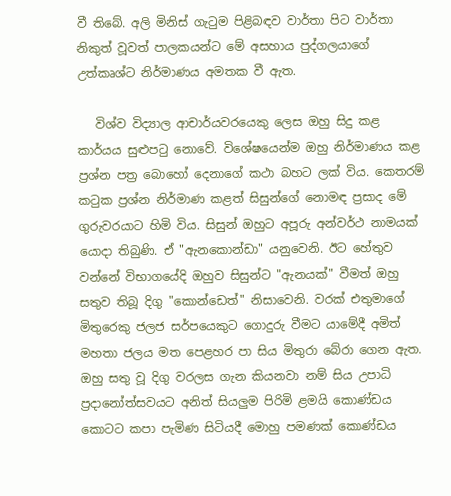වී තිබේ. අලි මිනිස් ගැටුම පිළිබඳව වාර්තා පිට වාර්තා නිකුත් වූවත් පාලකයන්ට මේ අසහාය පුද්ගලයාගේ උත්කෘශ්ට නිර්මාණය අමතක වී ඇත.

   විශ්ව විද්‍යාල ආචාර්යවරයෙකු ලෙස ඔහු සිදු කළ කාර්යය සුළුපටු නොවේ. විශේෂයෙන්ම ඔහු නිර්මාණය කළ ප්‍රශ්න පත්‍ර බොහෝ දෙනාගේ කථා බහට ලක් විය. කෙතරම් කටුක ප්‍රශ්න නිර්මාණ කළත් සිසුන්ගේ නොමඳ ප්‍රසාද මේ ගුරුවරයාට හිමි විය. සිසුන් ඔහුට අපූරු අන්වර්ථ නාමයක් යොදා තිබුණි. ඒ "ඇනකොන්ඩා" යනුවෙනි. ඊට හේතුව වන්නේ විභාගයේදි ඔහුව සිසුන්ට "ඇනයක්" වීමත් ඔහු සතුව තිබූ දිගු "කොන්ඩෙත්" නිසාවෙනි. වරක් එතුමාගේ මිතුරෙකු ජලජ සර්පයෙකුට ගොදුරු වීමට යාමේදී අමිත් මහතා ජලය මත පෙළහර පා සිය මිතුරා බේරා ගෙන ඇත. ඔහු සතු වූ දිගු වරලස ගැන කියනවා නම් සිය උපාධි ප්‍රදානෝත්සවයට අනිත් සියලුම පිරිමි ළමයි කොණ්ඩය කොටට කපා පැමිණ සිටියදී මොහු පමණක් කොණ්ඩය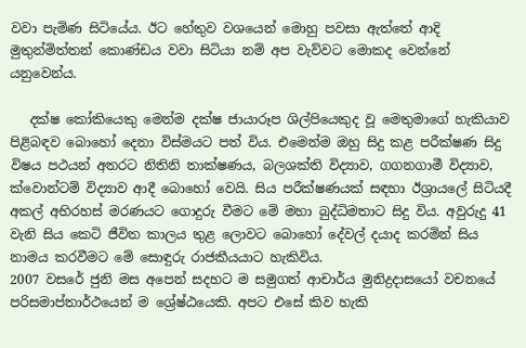වවා පැමිණ සිටියේය. ඊට හේතුව වශයෙන් මොහු පවසා ඇත්තේ ආදි මුතුන්මිත්තන් කොණ්ඩය වවා සිටියා නම් අප වැව්වට මොකද වෙන්නේ යනුවෙන්ය.

   දක්ෂ කෝකියෙකු මෙන්ම දක්ෂ ජායාරූප ශිල්පියෙකුද වූ මෙතුමාගේ හැකියාව පිළිබඳව බොහෝ දෙනා විස්මයට පත් විය. එමෙන්ම ඔහු සිදු කළ පරීක්ෂණ සිදු විෂය පථයන් අතරට නිතිනි තාක්ෂණය, බලශක්ති විද්‍යාව, ගගනගාමී විද්‍යාව, ක්වොන්ටම් විද්‍යාව ආදී බොහෝ වෙයි. සිය පරීක්ෂණයක් සඳහා ඊශ්‍රායලේ සිටියදී අකල් අභිරහස් මරණයට ගොදුරු වීමට මේ මහා බුද්ධිමතාට සිදු විය. අවුරුදු 41 වැනි සිය කෙටි ජීවිත කාලය තුළ ලොවට බොහෝ දේවල් දයාද කරමින් සිය නාමය කරවීමට මේ සොඳුරු රාජකීයයාට හැකිවිය.
2007 වසරේ ජුනි මස අපෙන් සදහට ම සමුගත් ආචාර්ය මුනිද්‍රදාසයෝ වචනයේ පරිසමාප්තාර්ථයෙන් ම ශ්‍රේෂ්ඨයෙකි. අපට එසේ කිව හැකි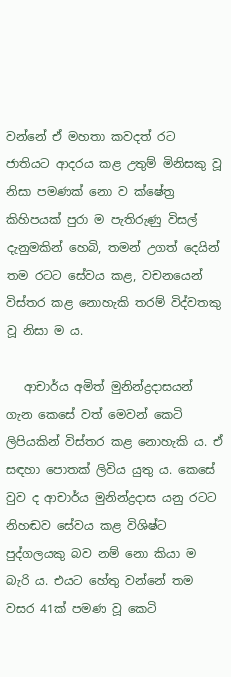වන්නේ ඒ මහතා කවදත් රට ජාතියට ආදරය කළ උතුම් මිනිසකු වූ නිසා පමණක්‌ නො ව ක්‌ෂේත්‍ර කිහිපයක්‌ පුරා ම පැතිරුණු විසල් දැනුමකින් හෙබි, තමන් උගත් දෙයින් තම රටට සේවය කළ, වචනයෙන් විස්‌තර කළ නොහැකි තරම් විද්වතකු වූ නිසා ම ය.

   ආචාර්ය අමිත් මුනින්ද්‍රදාසයන් ගැන කෙසේ වත් මෙවන් කෙටි ලිපියකින් විස්‌තර කළ නොහැකි ය. ඒ සඳහා පොතක්‌ ලිවිය යුතු ය. කෙසේ වුව ද ආචාර්ය මුනින්ද්‍රදාස යනු රටට නිහඬව සේවය කළ විශිෂ්ට පුද්ගලයකු බව නම් නො කියා ම බැරි ය. එයට හේතු වන්නේ තම වසර 41ක්‌ පමණ වූ කෙටි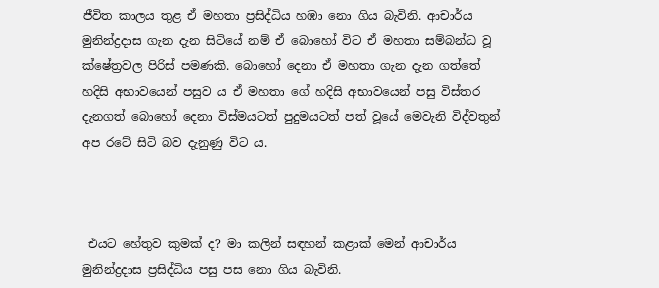ජීවිත කාලය තුළ ඒ මහතා ප්‍රසිද්ධිය හඹා නො ගිය බැවිනි. ආචාර්ය මුනින්ද්‍රදාස ගැන දැන සිටියේ නම් ඒ බොහෝ විට ඒ මහතා සම්බන්ධ වූ ක්‌ෂේත්‍රවල පිරිස්‌ පමණකි. බොහෝ දෙනා ඒ මහතා ගැන දැන ගත්තේ හදිසි අභාවයෙන් පසුව ය ඒ මහතා ගේ හදිසි අභාවයෙන් පසු විස්‌තර දැනගත් බොහෝ දෙනා විස්‌මයටත් පුදුමයටත් පත් වූයේ මෙවැනි විද්වතුන් අප රටේ සිටි බව දැනුණු විට ය.



 එයට හේතුව කුමක්‌ ද? මා කලින් සඳහන් කළාක්‌ මෙන් ආචාර්ය මුනින්ද්‍රදාස ප්‍රසිද්ධිය පසු පස නො ගිය බැවිනි.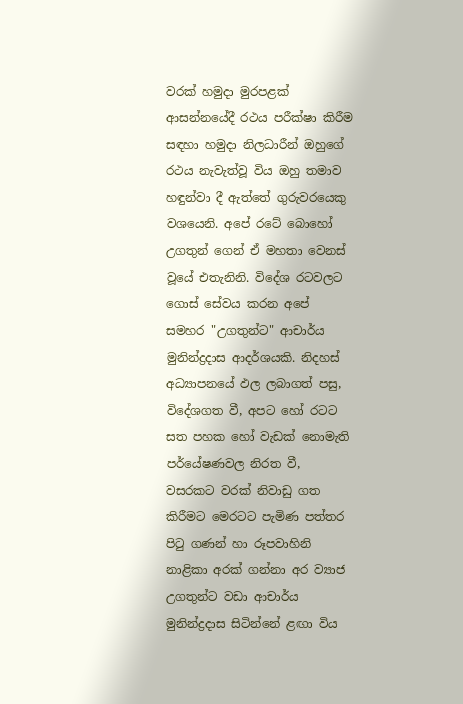වරක් හමුදා මුරපළක් ආසන්නයේදී රථය පරීක්ෂා කිරීම සඳහා හමුදා නිලධාරීන් ඔහුගේ රථය නැවැත්වූ විය ඔහු තමාව හඳුන්වා දී ඇත්තේ ගුරුවරයෙකු වශයෙනි. අපේ රටේ බොහෝ උගතුන් ගෙන් ඒ මහතා වෙනස්‌ වූයේ එතැනිනි. විදේශ රටවලට ගොස්‌ සේවය කරන අපේ සමහර "උගතුන්ට" ආචාර්ය මුනින්ද්‍රදාස ආදර්ශයකි. නිදහස්‌ අධ්‍යාපනයේ ඵල ලබාගත් පසු, විදේශගත වී, අපට හෝ රටට සත පහක හෝ වැඩක්‌ නොමැති පර්යේෂණවල නිරත වී, වසරකට වරක්‌ නිවාඩු ගත කිරීමට මෙරටට පැමිණ පත්තර පිටු ගණන් හා රූපවාහිනි නාළිකා අරක්‌ ගන්නා අර ව්‍යාජ උගතුන්ට වඩා ආචාර්ය මුනින්ද්‍රදාස සිටින්නේ ළඟා විය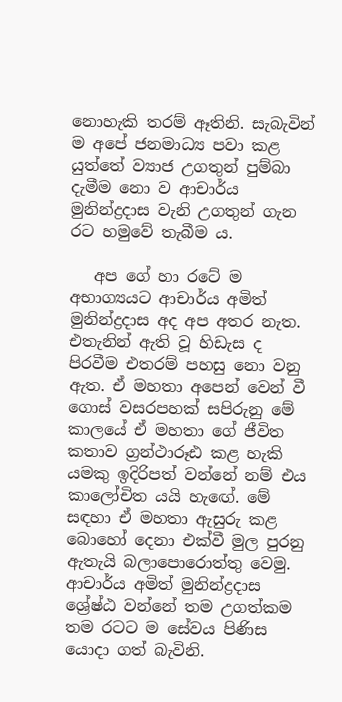නොහැකි තරම් ඈතිනි. සැබැවින් ම අපේ ජනමාධ්‍ය පවා කළ යුත්තේ ව්‍යාජ උගතුන් පුම්බා දැමීම නො ව ආචාර්ය මුනින්ද්‍රදාස වැනි උගතුන් ගැන රට හමුවේ තැබීම ය.

   අප ගේ හා රටේ ම අභාග්‍යයට ආචාර්ය අමිත් මුනින්ද්‍රදාස අද අප අතර නැත. එතැනින් ඇති වූ හිඩැස ද පිරවීම එතරම් පහසු නො වනු ඇත. ඒ මහතා අපෙන් වෙන් වී ගොස්‌ වසරපහක් සපිරුනු මේ කාලයේ ඒ මහතා ගේ ජීවිත කතාව ග්‍රන්ථාරූඪ කළ හැකි යමකු ඉදිරිපත් වන්නේ නම් එය කාලෝචිත යයි හැඟේ. මේ සඳහා ඒ මහතා ඇසුරු කළ බොහෝ දෙනා එක්‌වී මුල පුරනු ඇතැයි බලාපොරොත්තු වෙමු.
ආචාර්ය අමිත් මුනින්ද්‍රදාස ශ්‍රේෂ්ඨ වන්නේ තම උගත්කම තම රටට ම සේවය පිණිස යොදා ගත් බැවිනි.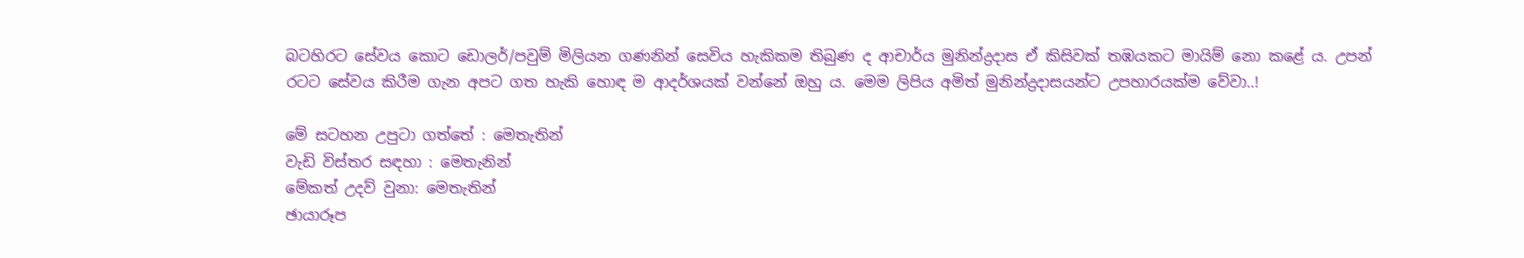බටහිරට සේවය කොට ඩොලර්/පවුම් මිලියන ගණනින් සෙවිය හැකිකම තිබුණ ද ආචාර්ය මුනින්ද්‍රදාස ඒ කිසිවක්‌ තඹයකට මායිම් නො කළේ ය. උපන් රටට සේවය කිරීම ගැන අපට ගත හැකි හොඳ ම ආදර්ශයක්‌ වන්නේ ඔහු ය. මෙම ලිපිය අමිත් මුනින්ද්‍රදාසයන්ට උපහාරයක්ම වේවා..!

මේ සටහන උපුටා ගත්තේ : මෙතැතින්
වැඩි විස්තර සඳහා : මෙතැනින්
මේකත් උදව් වුනා: මෙතැතින්
ඡායාරූප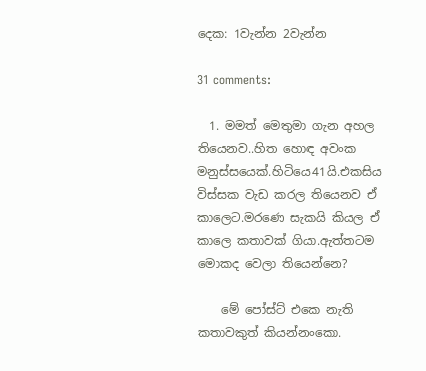දෙක: 1වැන්න 2වැන්න

31 comments:

  1. මමත් මෙතුමා ගැන අහල තියෙනව..හිත හොඳ අවංක මනුස්සයෙක්.හිටියෙ41යි.එකසිය විස්සක වැඩ කරල තියෙනව ඒ කාලෙට.මරණෙ සැකයි කියල ඒ කාලෙ කතාවක් ගියා.ඇත්තටම මොකද වෙලා තියෙන්නෙ?

    මේ පෝස්ට් එකෙ නැති කතාවකුත් කියන්නංකො.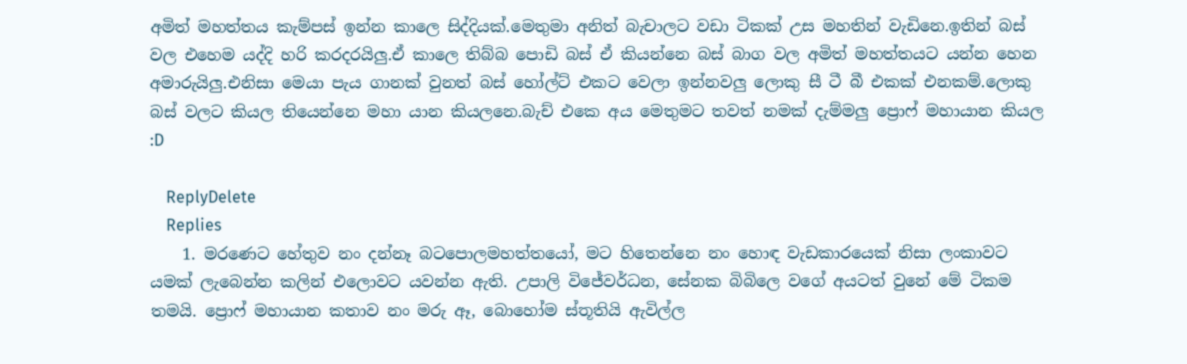අමිත් මහත්තය කැම්පස් ඉන්න කාලෙ සිද්දියක්.මෙතුමා අනිත් බැචාලට වඩා ටිකක් උස මහතින් වැඩිනෙ.ඉතින් බස් වල එහෙම යද්දි හරි කරදරයිලු.ඒ කාලෙ තිබ්බ පොඩි බස් ඒ කියන්නෙ බස් බාග වල අමිත් මහත්තයට යන්න හෙන අමාරුයිලු.එනිසා මෙයා පැය ගානක් වුනත් බස් හෝල්ට් එකට වෙලා ඉන්නවලු ලොකු සී ටී බී එකක් එනකම්.ලොකු බස් වලට කියල තියෙන්නෙ මහා යාන කියලනෙ.බැච් එකෙ අය මෙතුමට තවත් නමක් දැම්මලු ප්‍රොෆ් මහායාන කියල :D

    ReplyDelete
    Replies
    1. මරණෙට හේතුව නං දන්නෑ බටපොලමහත්තයෝ, මට හිතෙන්නෙ නං හොඳ වැඩකාරයෙක් නිසා ලංකාවට යමක් ලැබෙන්න කලින් එලොවට යවන්න ඇති. උපාලි විජේවර්ධන, සේනක බිබිලෙ වගේ අයටත් වුනේ මේ ටිකම තමයි. ප්‍රොෆ් මහායාන කතාව නං මරු ඈ, බොහෝම ස්තූතියි ඇවිල්ල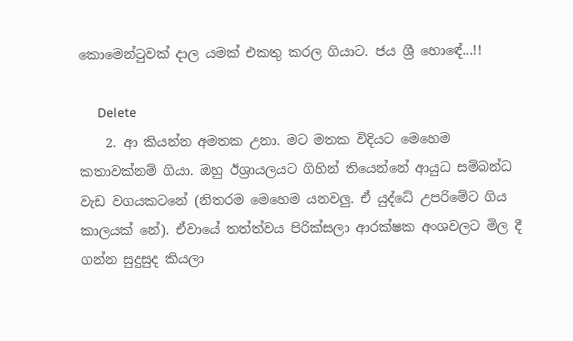කොමෙන්ටුවක් දාල යමක් එකතු කරල ගියාට. ජය ශ්‍රී හොඳේ...!!

      Delete
    2. ආ කියන්න අමතක උනා. මට මතක විදියට මෙහෙම කතාවක්නම් ගියා. ඔහු ඊශ්‍රායලයට ගිහින් තියෙන්නේ ආයුධ සම්බන්ධ වැඩ වගයකටනේ (නිතරම මෙහෙම යනවලු. ඒ යුද්ධේ උපරිමේට ගිය කාලයක් නේ). ඒවායේ තත්ත්වය පිරික්සලා ආරක්ෂක අංශවලට මිල දී ගන්න සුදුසුද කියලා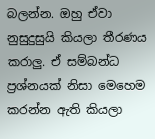බලන්න. ඔහු ඒවා නුසුදුසුයි කියලා තීරණය කරාලු. ඒ සම්බන්ධ ප්‍රශ්නයක් නිසා මෙහෙම කරන්න ඇති කියලා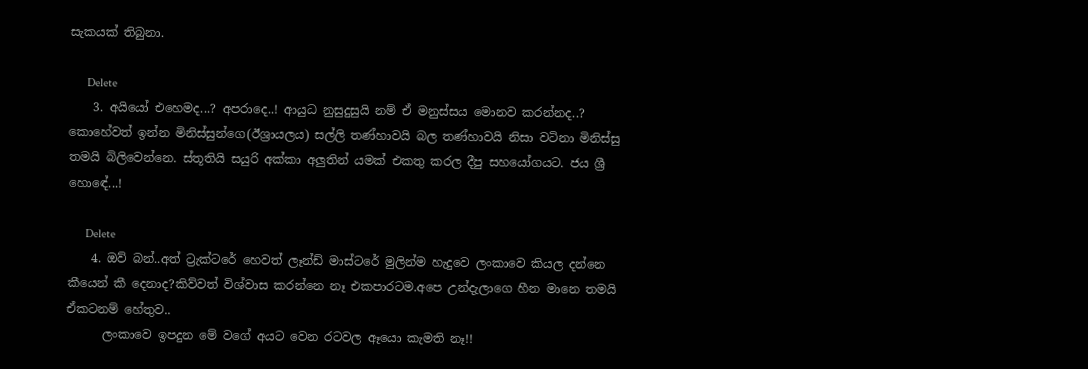සැකයක් තිබුනා.

      Delete
    3. අයියෝ එහෙමද...? අපරාදෙ..! ආයුධ නුසුදුසුයි නම් ඒ මනුස්සය මොනව කරන්නද..? කොහේවත් ඉන්න මිනිස්සුන්ගෙ(ඊශ්‍රායලය) සල්ලි තණ්හාවයි බල තණ්හාවයි නිසා වටිනා මිනිස්සු තමයි බිලිවෙන්නෙ. ස්තූතියි සයුරි අක්කා අලුතින් යමක් එකතු කරල දීපු සහයෝගයට. ජය ශ්‍රී හොඳේ...!

      Delete
    4. ඔව් බන්..අත් ට්‍රැක්ටරේ හෙවත් ලෑන්ඩ් මාස්ටරේ මුලින්ම හැදුවෙ ලංකාවෙ කියල දන්නෙ කීයෙන් කී දෙනාද?කිව්වත් විශ්වාස කරන්නෙ නෑ එකපාරටම.අපෙ උන්දැලාගෙ හීන මානෙ තමයි ඒකටනම් හේතුව..
      ලංකාවෙ ඉපදුන මේ වගේ අයට වෙන රටවල ඈයො කැමති නෑ!!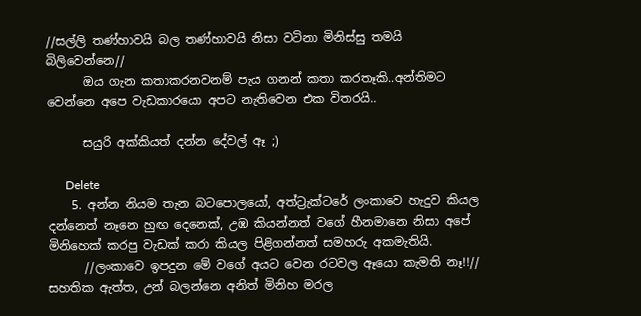//සල්ලි තණ්හාවයි බල තණ්හාවයි නිසා වටිනා මිනිස්සු තමයි බිලිවෙන්නෙ//
      ඔය ගැන කතාකරනවනම් පැය ගනන් කතා කරතෑකි..අන්තිමට වෙන්නෙ අපෙ වැඩකාරයො අපට නැතිවෙන එක විතරයි..

      සයුරි අක්කියත් දන්න දේවල් ඈ ;)

      Delete
    5. අන්න නියම තැන බටපොලයෝ, අත්ට්‍රැක්ටරේ ලංකාවෙ හැදුව කියල දන්නෙත් නෑනෙ හුඟ දෙනෙක්, උඹ කියන්නත් වගේ හීනමානෙ නිසා අපේ මිනිහෙක් කරපු වැඩක් කරා කියල පිළිගන්නත් සමහරු අකමැතියි.
      //ලංකාවෙ ඉපදුන මේ වගේ අයට වෙන රටවල ඈයො කැමති නෑ!!// සහතික ඇත්ත, උන් බලන්නෙ අනිත් මිනිහ මරල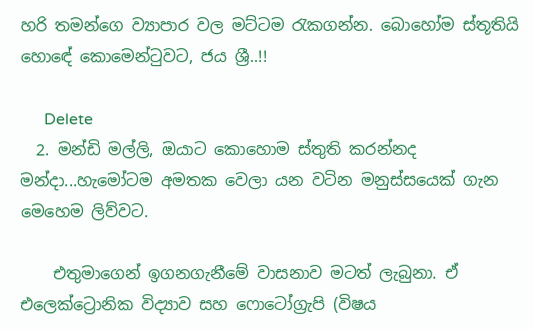හරි තමන්ගෙ ව්‍යාපාර වල මට්ටම රැකගන්න. බොහෝම ස්තූතියි හොඳේ කොමෙන්ටුවට, ජය ශ්‍රී..!!

      Delete
  2. මන්ඩි මල්ලි, ඔයාට කොහොම ස්තුති කරන්නද මන්දා...හැමෝටම අමතක වෙලා යන වටින මනුස්සයෙක් ගැන මෙහෙම ලිව්වට.

    එතුමාගෙන් ඉගනගැනීමේ වාසනාව මටත් ලැබුනා. ඒ එලෙක්ට්‍රොනික විද්‍යාව සහ ෆොටෝග්‍රැපි (විෂය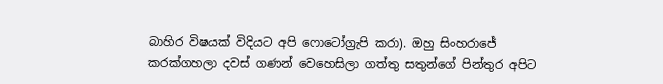බාහිර විෂයක් විදියට අපි ෆොටෝග්‍රැපි කරා). ඔහු සිංහරාජේ කරක්ගහලා දවස් ගණන් වෙහෙසිලා ගත්තු සතුන්ගේ පින්තුර අපිට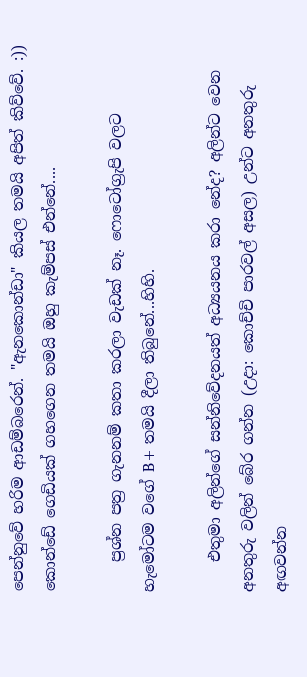පෙන්නුවේ හරිම ආඩම්බරෙන්. "ඇනකොන්ඩා" කියල තමයි අපිත් කිව්වේ. :)) කොන්ඩේ ගෙඩියක් ගහගෙන තමයි ඔහු කැම්පස් එන්නේ....

    ප්‍රශ්න පත්‍ර ගැනනම් කතා කරලා වැඩක් නෑ. ෆොටෝග්‍රැපි වලට හැමෝටම වගේ B+ තමයි දීලා තිබුනේ...හිහි.

    එතුමා අලින්ගේ සන්නිවේදනයත් අධ්‍යයනය කරා නේද? අලින්ට වෙන අනතුරු වලින් බේර ගන්න (උදා: කොච්චි පාරවල් අසල) උන්ට අනතුරු අඟවන්න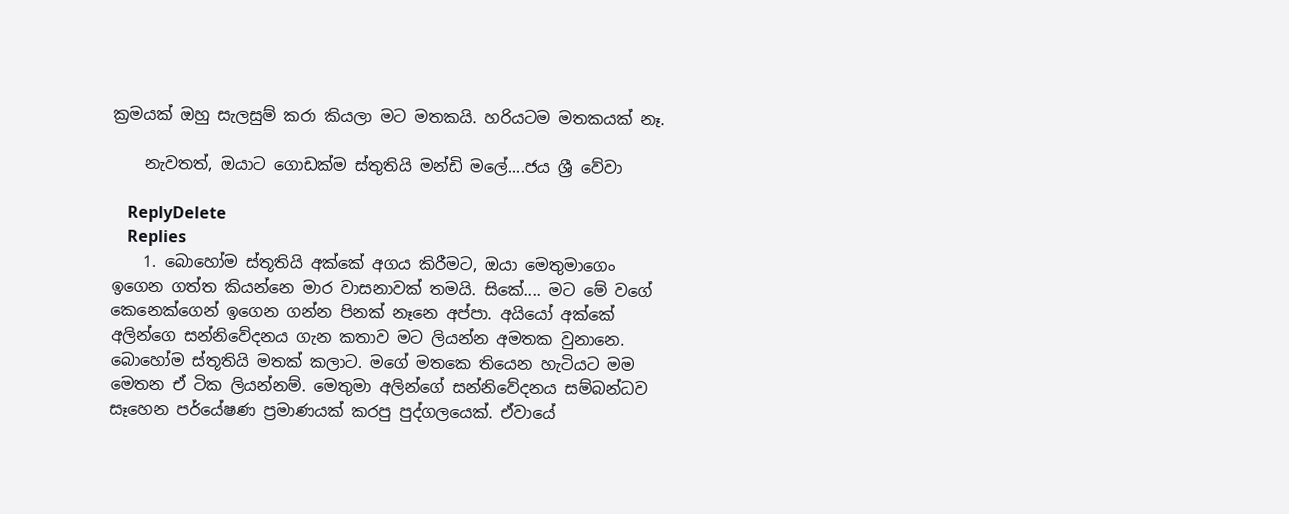ක්‍රමයක් ඔහු සැලසුම් කරා කියලා මට මතකයි. හරියටම මතකයක් නෑ.

    නැවතත්, ඔයාට ගොඩක්ම ස්තුතියි මන්ඩි මලේ....ජය ශ්‍රී වේවා

    ReplyDelete
    Replies
    1. බොහෝම ස්තූතියි අක්කේ අගය කිරීමට, ඔයා මෙතුමාගෙං ඉගෙන ගත්ත කියන්නෙ මාර වාසනාවක් තමයි. සිකේ.... මට මේ වගේ කෙනෙක්ගෙන් ඉගෙන ගන්න පිනක් නෑනෙ අප්පා. අයියෝ අක්කේ අලින්ගෙ සන්නිවේදනය ගැන කතාව මට ලියන්න අමතක වුනානෙ. බොහෝම ස්තූතියි මතක් කලාට. මගේ මතකෙ තියෙන හැටියට මම මෙතන ඒ ටික ලියන්නම්. මෙතුමා අලින්ගේ සන්නිවේදනය සම්බන්ධව සෑහෙන පර්යේෂණ ප්‍රමාණයක් කරපු පුද්ගලයෙක්. ඒවායේ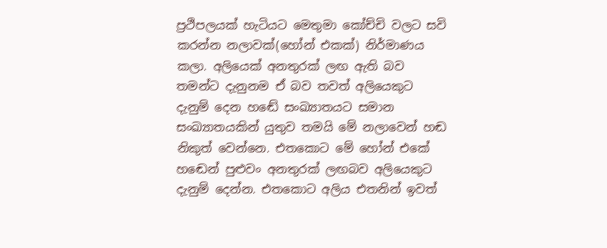ප්‍රථිපලයක් හැටියට මෙතුමා කෝච්චි වලට සවි කරන්න නලාවක්(හෝන් එකක්) නිර්මාණය කලා. අලියෙක් අනතුරක් ලඟ ඇති බව තමන්ට දැනුනම ඒ බව තවත් අලියෙකුට දැනුම් දෙන හඬේ සංඛ්‍යාතයට සමාන සංඛ්‍යාතයකින් යුතුව තමයි මේ නලාවෙන් හඬ නිකුත් වෙන්නෙ. එතකොට මේ හෝන් එකේ හඬෙන් පුළුවං අනතුරක් ලඟබව අලියෙකුට දැනුම් දෙන්න. එතකොට අලිය එතනින් ඉවත්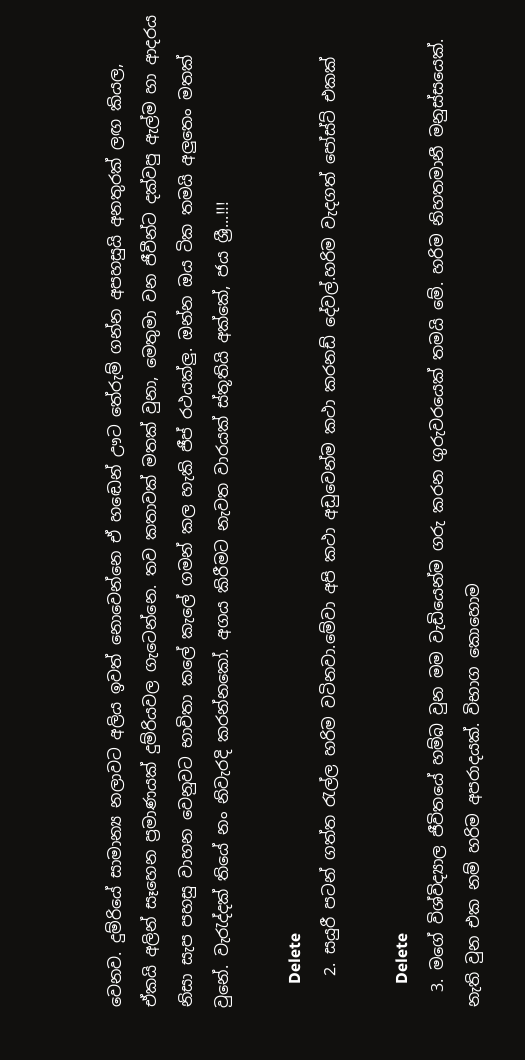වෙනව. දුම්රියේ සාමාන්‍ය නලාවට අලිය ඉවත් නොවෙන්නෙ ඒ හඬෙන් ඌට තේරුම් ගන්න අපහසුයි අනතුරක් ලඟ කියල, ඒකයි අලින් සෑහෙන ප්‍රමාණයක් දුම්රියවල ගැටෙන්නෙ. තව කතාවක් මතක් වුනා, මෙතුමා වන ජීවීන්ට දක්වපු ඇල්ම හා ආදරය නිසා සැප පහසු වාහන වෙනුවට භාවිතා කලේ කැලේ ගමන් කල හැකි ජීප් රථයක්ලු. ඔන්න ඔය ටික තමයි අලුතෙං මතක් වුනේ. වැරැද්දක් තියේ නං නිවැරදි කරන්නකෝ. අගය කිරීමට නැවත වාරයක් ස්තූතියි අක්කේ, ජය ශ්‍රී...!!!

      Delete
    2. සයුරී පටන් ගත්ත ‍රැල්ල හරිම වටිනවා.මේවා අපි කථා අඩුවෙන්ම කථා කරනඩ් දේවල්.හරිම වැදගත් පෝස්ට් එකක්

      Delete
  3. මගේ විශ්විද්‍යාල ජීවිතයේ හම්බ වුන මම වැඩියෙන්ම ගරු කරන ගුරුවරයෙක් තමයි මේ. හරිම නිහතමානී මනුස්සයෙක්. නැති වුන එක නම් හරිම අපරාදයක්. විභාග කොහොම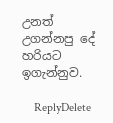උනත් උගන්නපු දේ හරියට ඉගැන්නුව.

    ReplyDelete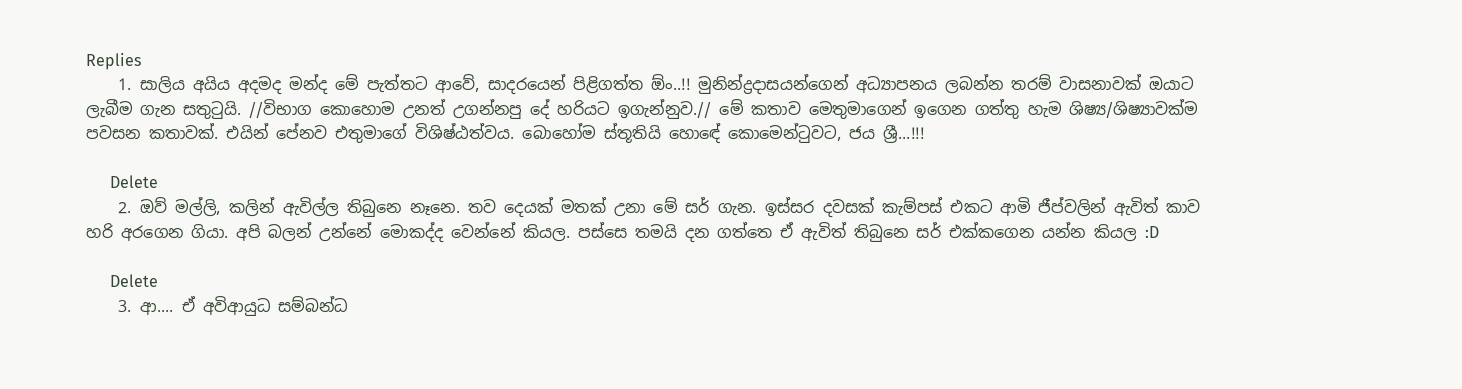Replies
    1. සාලිය අයිය අදමද මන්ද මේ පැත්තට ආවේ, සාදරයෙන් පිළිගත්ත ඕං..!! මුනින්ද්‍රදාසයන්ගෙන් අධ්‍යාපනය ලබන්න තරම් වාසනාවක් ඔයාට ලැබීම ගැන සතුටුයි. //විභාග කොහොම උනත් උගන්නපු දේ හරියට ඉගැන්නුව.// මේ කතාව මෙතුමාගෙන් ඉගෙන ගත්තු හැම ශිෂ්‍ය/ශිෂ්‍යාවක්ම පවසන කතාවක්. එයින් පේනව එතුමාගේ විශිෂ්ඨත්වය. බොහෝම ස්තූතියි හොඳේ කොමෙන්ටුවට, ජය ශ්‍රී...!!!

      Delete
    2. ඔව් මල්ලි, කලින් ඇවිල්ල තිබුනෙ නෑනෙ. තව දෙයක් මතක් උනා මේ සර් ගැන. ඉස්සර දවසක් කැම්පස් එකට ආමි ජීප්වලින් ඇවිත් කාව හරි අරගෙන ගියා. අපි බලන් උන්නේ මොකද්ද වෙන්නේ කියල. පස්සෙ තමයි දන ගත්තෙ ඒ ඇවිත් තිබුනෙ සර් එක්කගෙන යන්න කියල :D

      Delete
    3. ආ.... ඒ අවිආයුධ සම්බන්ධ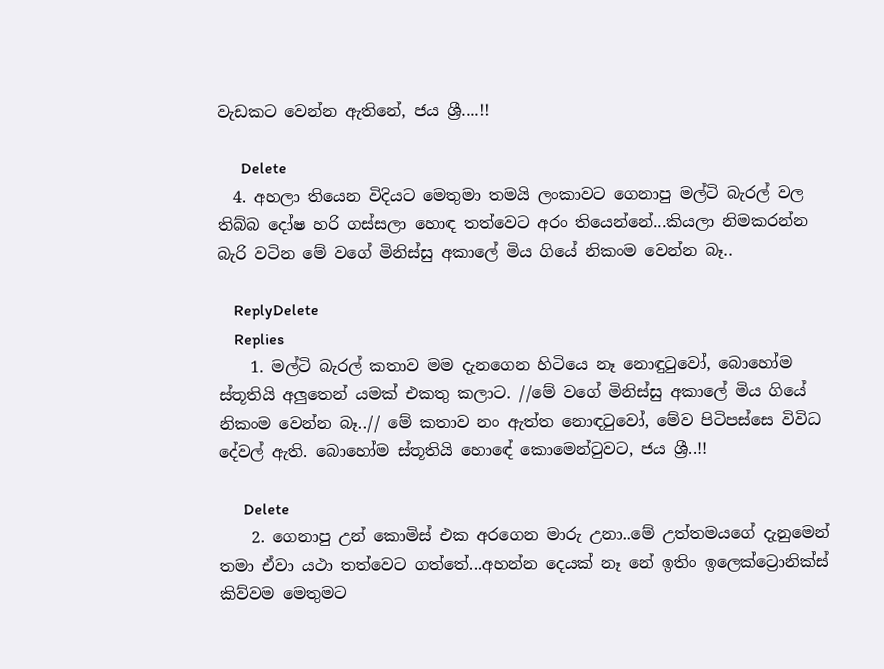වැඩකට වෙන්න ඇතිනේ, ජය ශ්‍රී....!!

      Delete
  4. අහලා තියෙන විදියට මෙතුමා තමයි ලංකාවට ගෙනාපු මල්ටි බැරල් වල තිබ්බ දෝෂ හරි ගස්සලා හොඳ තත්වෙට අරං තියෙන්නේ...කියලා නිමකරන්න බැරි වටින මේ වගේ මිනිස්සු අකාලේ මිය ගියේ නිකංම වෙන්න බෑ..

    ReplyDelete
    Replies
    1. මල්ටි බැරල් කතාව මම දැනගෙන හිටියෙ නෑ නොඳුටුවෝ, බොහෝම ස්තූතියි අලුතෙන් යමක් එකතු කලාට. //මේ වගේ මිනිස්සු අකාලේ මිය ගියේ නිකංම වෙන්න බෑ..// මේ කතාව නං ඇත්ත නොඳටුවෝ, මේව පිටිපස්සෙ විවිධ දේවල් ඇති. බොහෝම ස්තූතියි හොඳේ කොමෙන්ටුවට, ජය ශ්‍රී..!!

      Delete
    2. ගෙනාපු උන් කොමිස් එක අරගෙන මාරු උනා..මේ උත්තමයගේ දැනුමෙන් තමා ඒවා යථා තත්වෙට ගත්තේ...අහන්න දෙයක් නෑ නේ ඉතිං ඉලෙක්ට්‍රොනික්ස් කිව්වම මෙතුමට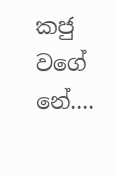කජු වගේ නේ....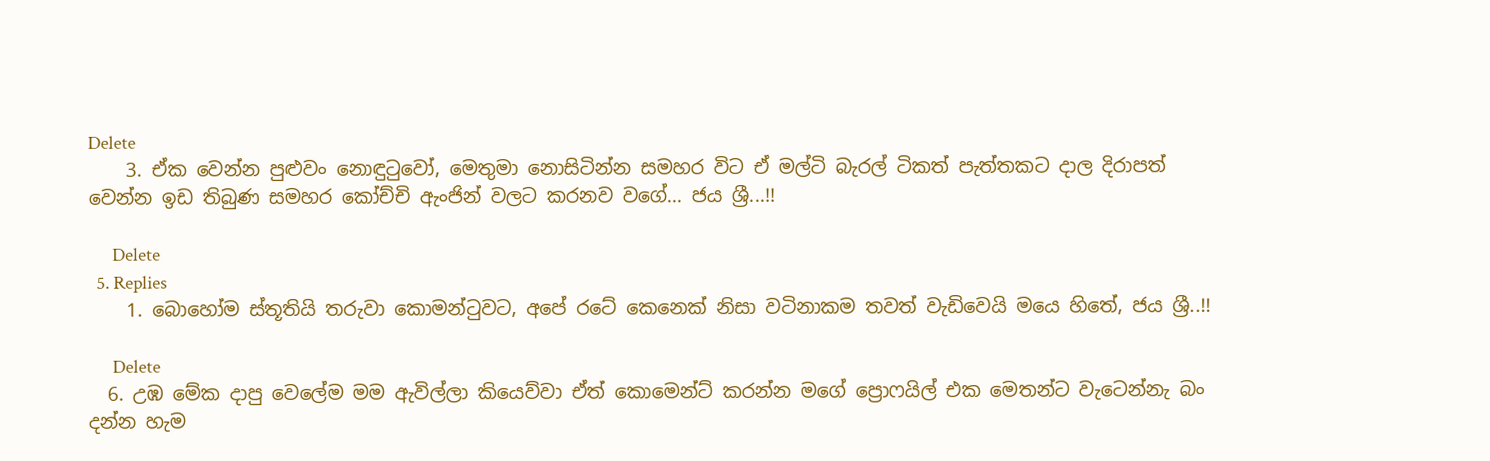Delete
    3. ඒක වෙන්න පුළුවං නොඳුටුවෝ, මෙතුමා නොසිටින්න සමහර විට ඒ මල්ටි බැරල් ටිකත් පැත්තකට දාල දිරාපත් වෙන්න ඉඩ තිබුණ සමහර කෝච්චි ඇංජින් වලට කරනව වගේ... ජය ශ්‍රී...!!

      Delete
  5. Replies
    1. බොහෝම ස්තූතියි තරුවා කොමන්ටුවට, අපේ රටේ කෙනෙක් නිසා වටිනාකම තවත් වැඩිවෙයි මයෙ හිතේ, ජය ශ්‍රී..!!

      Delete
  6. උඹ මේක දාපු වෙලේම මම ඇවිල්ලා කියෙව්වා ඒත් කොමෙන්ට් කරන්න මගේ ප්‍රොෆයිල් එක මෙතන්ට වැටෙන්නැ බං දන්න හැම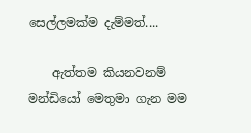සෙල්ලමක්ම දැම්මත්....

    ඇත්තම කියනවනම් මන්ඩියෝ මෙතුමා ගැන මම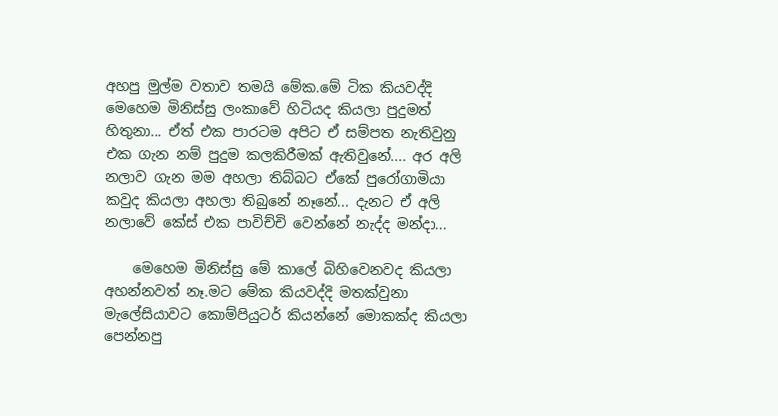අහපු මුල්ම වතාව තමයි මේක.මේ ටික කියවද්දි මෙහෙම මිනිස්සු ලංකාවේ හිටියද කියලා පුදුමත් හිතුනා... ඒත් එක පාරටම අපිට ඒ සම්පත නැතිවුනු එක ගැන නම් පුදුම කලකිරීමක් ඇතිවුනේ.... අර අලි නලාව ගැන මම අහලා තිබ්බට ඒකේ පුරෝගාමියා කවුද කියලා අහලා තිබුනේ නෑනේ... දැනට ඒ අලි නලාවේ කේස් එක පාවිච්චි වෙන්නේ නැද්ද මන්දා...

    මෙහෙම මිනිස්සු මේ කාලේ බිහිවෙනවද කියලා අහන්නවත් නෑ.මට මේක කියවද්දි මතක්වුනා මැලේසියාවට කොම්පියුටර් කියන්නේ මොකක්ද කියලා පෙන්නපු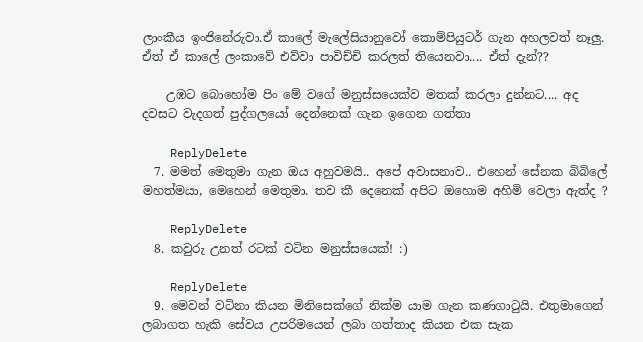ලාංකීය ඉංජිනේරුවා.ඒ කාලේ මැලේසියානුවෝ කොම්පියුටර් ගැන අහලවත් නෑලු. ඒත් ඒ කාලේ ලංකාවේ එව්වා පාවිච්චි කරලත් තියෙනවා.... ඒත් දැන්??

    උඹට බොහෝම පිං මේ වගේ මනුස්සයෙක්ව මතක් කරලා දුන්නට.... අද දවසට වැදගත් පුද්ගලයෝ දෙන්නෙක් ගැන ඉගෙන ගත්තා

    ReplyDelete
  7. මමත් මෙතුමා ගැන ඔය අහුවමයි.. අපේ අවාසනාව.. එහෙන් සේනක බිබිලේ මහත්මයා, මෙහෙන් මෙතුමා. තව කී දෙනෙක් අපිට ඔහොම අහිමි වෙලා ඇත්ද ?

    ReplyDelete
  8. කවුරු උනත් රටක් වටින මනුස්සයෙක්! :)

    ReplyDelete
  9. මෙවන් වටිනා කියන මිනිසෙක්ගේ නික්ම යාම ගැන කණගාටුයි. එතුමාගෙන් ලබාගත හැකි සේවය උපරිමයෙන් ලබා ගත්තාද කියන එක සැක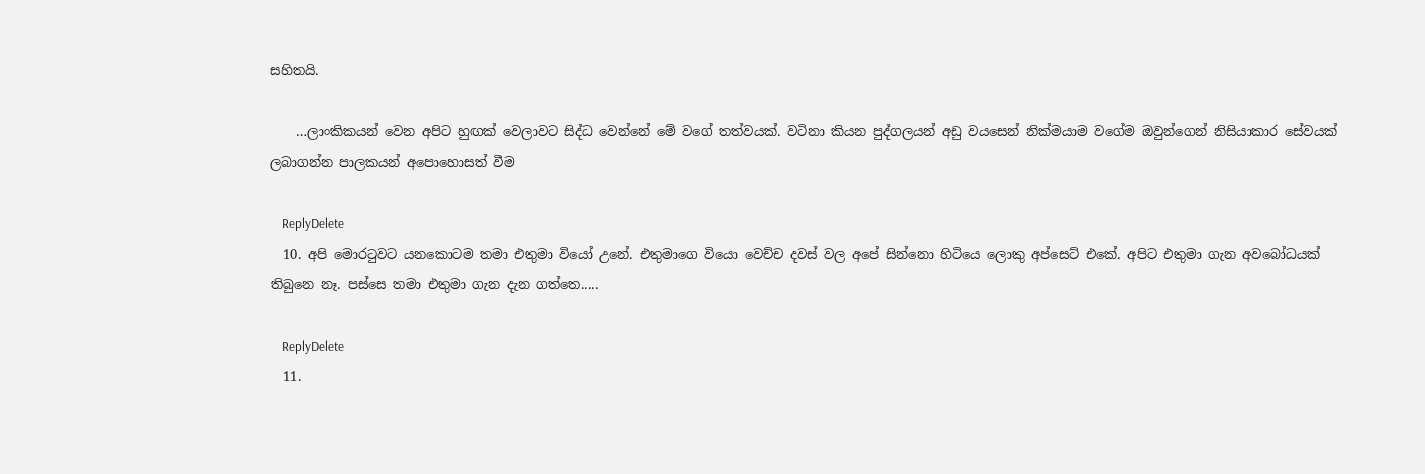සහිතයි.

    …ලාංකිකයන් වෙන අපිට හුඟක් වෙලාවට සිද්ධ වෙන්නේ මේ වගේ තත්වයක්. වටිනා කියන පුද්ගලයන් අඩු වයසෙන් නික්මයාම වගේම ඔවුන්ගෙන් නිසියාකාර සේවයක් ලබාගන්න පාලකයන් අපොහොසත් වීම

    ReplyDelete
  10. අපි මොර‍ටුවට යනකොටම තමා එතුමා වියෝ උනේ. එතුමාගෙ වියො වෙච්ච දවස් වල අපේ සින්නො හිටියෙ ලොකු අප්සෙට් එකේ. අපිට එතුමා ගැන අවබෝධයක් තිබුනෙ නෑ. පස්සෙ තමා එතුමා ගැන දැන ගත්තෙ.....

    ReplyDelete
  11.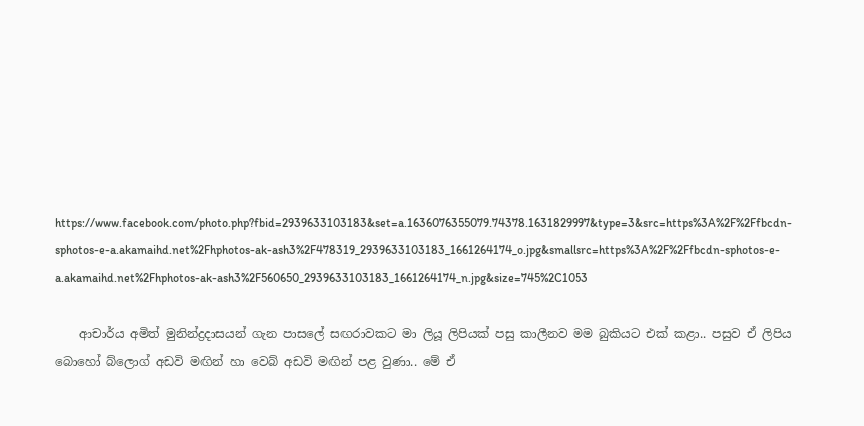https://www.facebook.com/photo.php?fbid=2939633103183&set=a.1636076355079.74378.1631829997&type=3&src=https%3A%2F%2Ffbcdn-sphotos-e-a.akamaihd.net%2Fhphotos-ak-ash3%2F478319_2939633103183_1661264174_o.jpg&smallsrc=https%3A%2F%2Ffbcdn-sphotos-e-a.akamaihd.net%2Fhphotos-ak-ash3%2F560650_2939633103183_1661264174_n.jpg&size=745%2C1053

    ආචාර්ය අමිත් මුනින්ද්‍රදාසයන් ගැන පාසලේ සඟරාවකට මා ලියූ ලිපියක් පසු කාලීනව මම බුකියට එක් කළා.. පසුව ඒ ලිපිය බොහෝ බ්ලොග් අඩවි මඟින් හා වෙබ් අඩවි මඟින් පළ වුණා.. මේ ඒ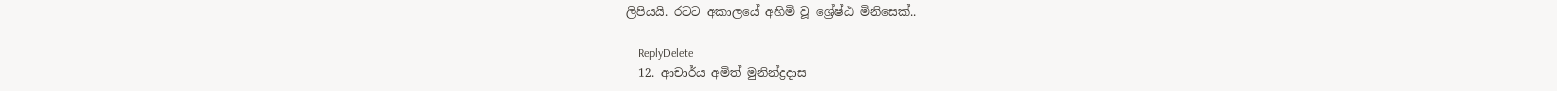ලිපියයි. රටට අකාලයේ අහිමි වූ ශ්‍රේෂ්ඨ මිනිසෙක්..

    ReplyDelete
  12. ආචාර්ය අමිත් මුනින්ද්‍රදාස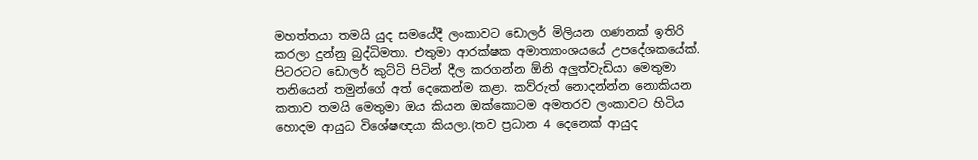මහත්තයා තමයි යුද සමයේදී ලංකාවට ඩොලර් මිලියන ගණනක් ඉතිරි කරලා දුන්නු බුද්ධිමතා. එතුමා ආරක්ෂක අමාත්‍යාංශයයේ උපදේශකයේක්. පිටරටට ඩොලර් කුට්ටි පිටින් දීල කරගන්න ඕනි අලුත්වැඩියා මෙතුමා තනියෙන් තමුන්ගේ අත් දෙකෙන්ම කළා. කව්රුත් නොදන්න්න නොකියන කතාව තමයි මෙතුමා ඔය කියන ඔක්කොටම අමතරව ලංකාවට හිටිය හොදම ආයුධ විශේෂඥයා කියලා.(තව ප්‍රධාන 4 දෙනෙක් ආයුද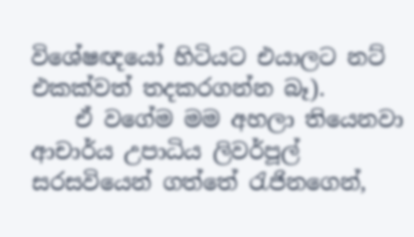විශේෂඥයෝ හිටියට එයාලට නට් එකක්වත් තදකරගන්න බෑ).
    ඒ වගේම මම අහලා තියෙනවා ආචාර්ය උපාධිය ලිවර්පූල් සරසවියෙන් ගත්තේ රැජිනගෙන්,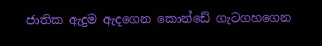ජාතික ඇදුම ඇදගෙන කොන්ඩේ ගැටගහගෙන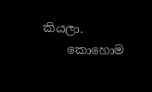කියලා.
    කොහොම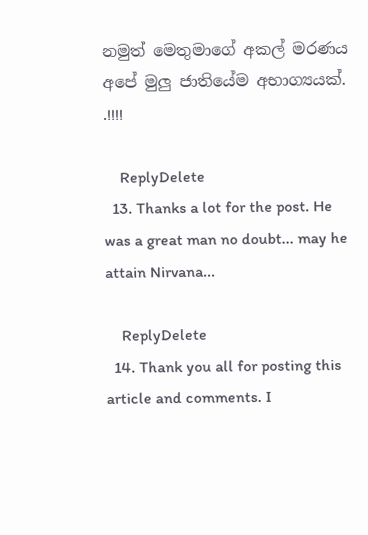නමුත් මෙතුමාගේ අකල් මරණය අපේ මුලු ජාතියේම අභාග්‍යයක්. .!!!!

    ReplyDelete
  13. Thanks a lot for the post. He was a great man no doubt... may he attain Nirvana...

    ReplyDelete
  14. Thank you all for posting this article and comments. I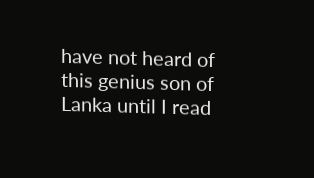have not heard of this genius son of Lanka until I read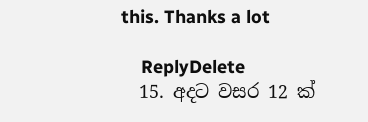this. Thanks a lot

    ReplyDelete
  15. අදට වසර 12 ක්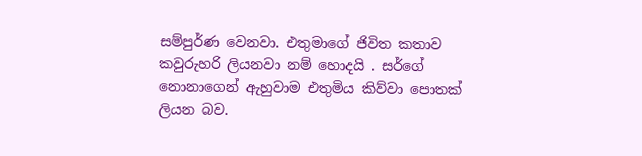සම්පුර්ණ වෙනවා. එතුමාගේ ජිවිත කතාව කවුරුහරි ලියනවා නම් හොදයි . සර්ගේ නොනාගෙන් ඇහුවාම එතුමිය කිව්වා පොතක් ලියන බව.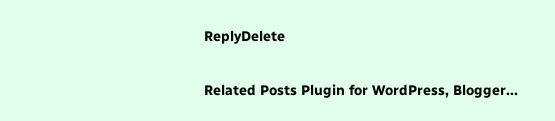ReplyDelete

Related Posts Plugin for WordPress, Blogger...